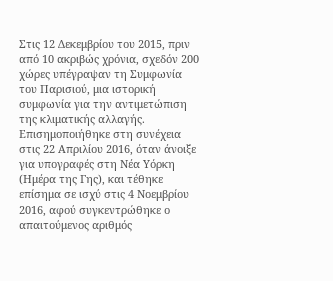Στις 12 Δεκεμβρίου του 2015, πριν από 10 ακριβώς χρόνια, σχεδόν 200 χώρες υπέγραψαν τη Συμφωνία του Παρισιού, μια ιστορική συμφωνία για την αντιμετώπιση της κλιματικής αλλαγής. Επισημοποιήθηκε στη συνέχεια στις 22 Απριλίου 2016, όταν άνοιξε για υπογραφές στη Νέα Υόρκη (Ημέρα της Γης), και τέθηκε επίσημα σε ισχύ στις 4 Νοεμβρίου 2016, αφού συγκεντρώθηκε ο απαιτούμενος αριθμός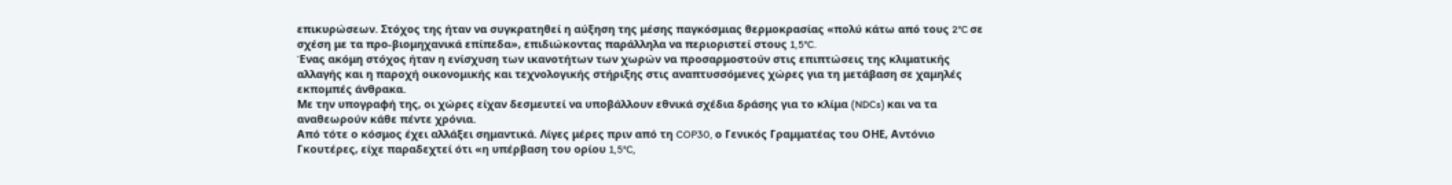επικυρώσεων. Στόχος της ήταν να συγκρατηθεί η αύξηση της μέσης παγκόσμιας θερμοκρασίας «πολύ κάτω από τους 2°C σε σχέση με τα προ-βιομηχανικά επίπεδα», επιδιώκοντας παράλληλα να περιοριστεί στους 1,5°C.
Ένας ακόμη στόχος ήταν η ενίσχυση των ικανοτήτων των χωρών να προσαρμοστούν στις επιπτώσεις της κλιματικής αλλαγής και η παροχή οικονομικής και τεχνολογικής στήριξης στις αναπτυσσόμενες χώρες για τη μετάβαση σε χαμηλές εκπομπές άνθρακα.
Με την υπογραφή της, οι χώρες είχαν δεσμευτεί να υποβάλλουν εθνικά σχέδια δράσης για το κλίμα (NDCs) και να τα αναθεωρούν κάθε πέντε χρόνια.
Από τότε ο κόσμος έχει αλλάξει σημαντικά. Λίγες μέρες πριν από τη COP30, ο Γενικός Γραμματέας του ΟΗΕ, Αντόνιο Γκουτέρες, είχε παραδεχτεί ότι «η υπέρβαση του ορίου 1,5°C,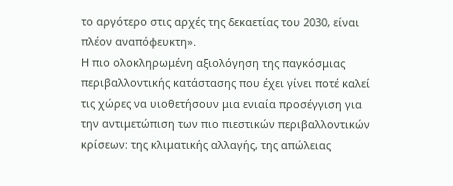το αργότερο στις αρχές της δεκαετίας του 2030, είναι πλέον αναπόφευκτη».
Η πιο ολοκληρωμένη αξιολόγηση της παγκόσμιας περιβαλλοντικής κατάστασης που έχει γίνει ποτέ καλεί τις χώρες να υιοθετήσουν μια ενιαία προσέγγιση για την αντιμετώπιση των πιο πιεστικών περιβαλλοντικών κρίσεων: της κλιματικής αλλαγής, της απώλειας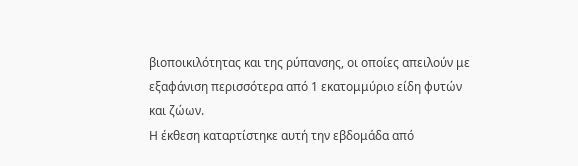βιοποικιλότητας και της ρύπανσης, οι οποίες απειλούν με εξαφάνιση περισσότερα από 1 εκατομμύριο είδη φυτών και ζώων.
Η έκθεση καταρτίστηκε αυτή την εβδομάδα από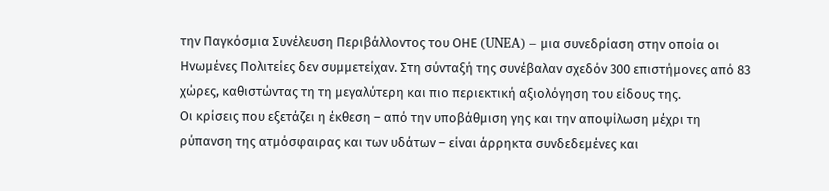την Παγκόσμια Συνέλευση Περιβάλλοντος του ΟΗΕ (UNEA) – μια συνεδρίαση στην οποία οι Ηνωμένες Πολιτείες δεν συμμετείχαν. Στη σύνταξή της συνέβαλαν σχεδόν 300 επιστήμονες από 83 χώρες, καθιστώντας τη τη μεγαλύτερη και πιο περιεκτική αξιολόγηση του είδους της.
Οι κρίσεις που εξετάζει η έκθεση – από την υποβάθμιση γης και την αποψίλωση μέχρι τη ρύπανση της ατμόσφαιρας και των υδάτων – είναι άρρηκτα συνδεδεμένες και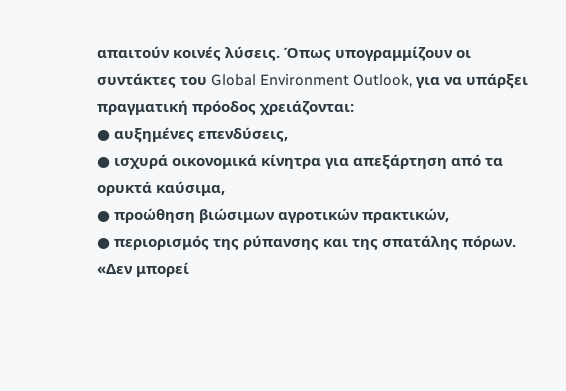απαιτούν κοινές λύσεις. Όπως υπογραμμίζουν οι συντάκτες του Global Environment Outlook, για να υπάρξει πραγματική πρόοδος χρειάζονται:
● αυξημένες επενδύσεις,
● ισχυρά οικονομικά κίνητρα για απεξάρτηση από τα ορυκτά καύσιμα,
● προώθηση βιώσιμων αγροτικών πρακτικών,
● περιορισμός της ρύπανσης και της σπατάλης πόρων.
«Δεν μπορεί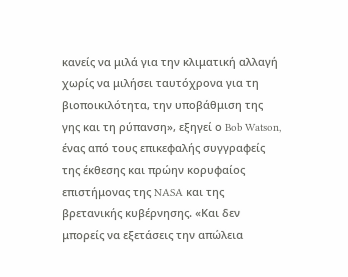κανείς να μιλά για την κλιματική αλλαγή χωρίς να μιλήσει ταυτόχρονα για τη βιοποικιλότητα, την υποβάθμιση της γης και τη ρύπανση», εξηγεί ο Bob Watson, ένας από τους επικεφαλής συγγραφείς της έκθεσης και πρώην κορυφαίος επιστήμονας της NASA και της βρετανικής κυβέρνησης. «Και δεν μπορείς να εξετάσεις την απώλεια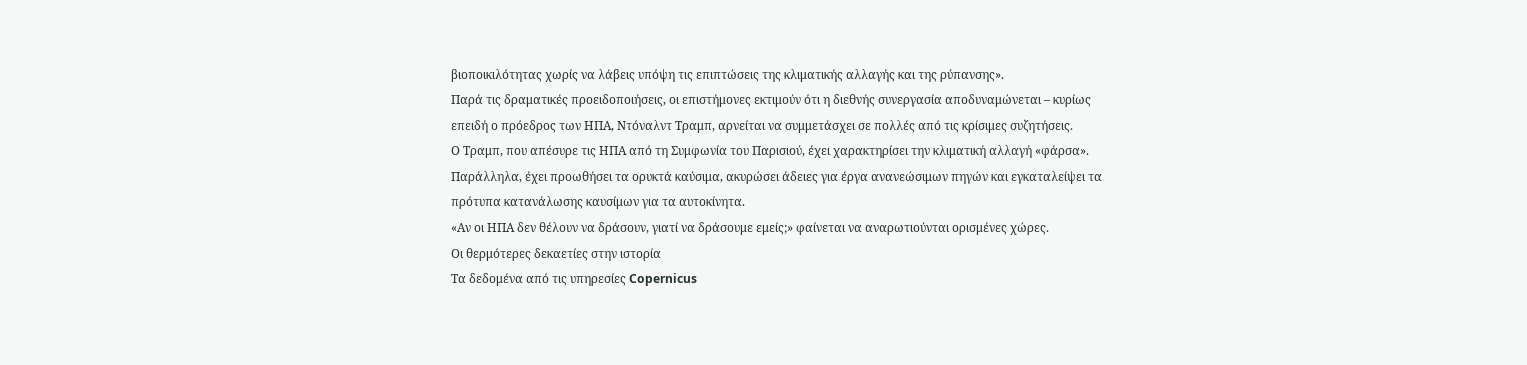βιοποικιλότητας χωρίς να λάβεις υπόψη τις επιπτώσεις της κλιματικής αλλαγής και της ρύπανσης».
Παρά τις δραματικές προειδοποιήσεις, οι επιστήμονες εκτιμούν ότι η διεθνής συνεργασία αποδυναμώνεται – κυρίως επειδή ο πρόεδρος των ΗΠΑ, Ντόναλντ Τραμπ, αρνείται να συμμετάσχει σε πολλές από τις κρίσιμες συζητήσεις.
Ο Τραμπ, που απέσυρε τις ΗΠΑ από τη Συμφωνία του Παρισιού, έχει χαρακτηρίσει την κλιματική αλλαγή «φάρσα». Παράλληλα, έχει προωθήσει τα ορυκτά καύσιμα, ακυρώσει άδειες για έργα ανανεώσιμων πηγών και εγκαταλείψει τα πρότυπα κατανάλωσης καυσίμων για τα αυτοκίνητα.
«Αν οι ΗΠΑ δεν θέλουν να δράσουν, γιατί να δράσουμε εμείς;» φαίνεται να αναρωτιούνται ορισμένες χώρες.
Οι θερμότερες δεκαετίες στην ιστορία
Τα δεδομένα από τις υπηρεσίες Copernicus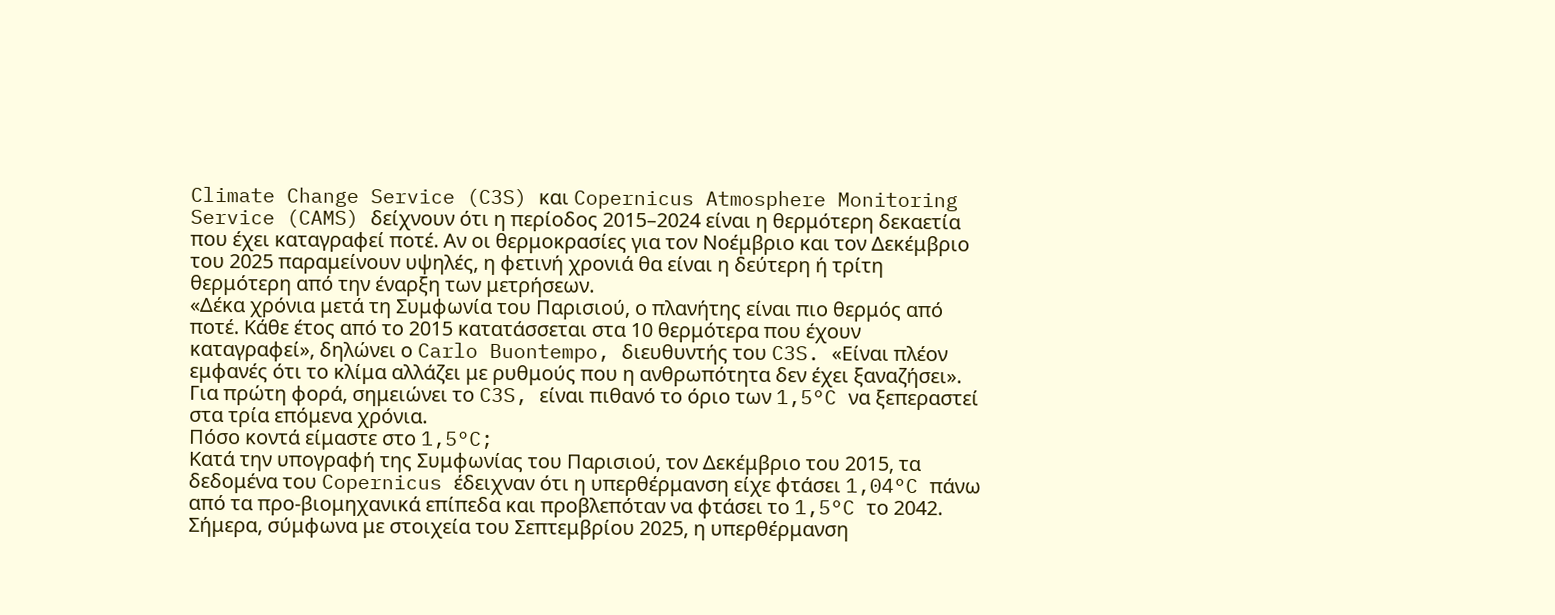Climate Change Service (C3S) και Copernicus Atmosphere Monitoring Service (CAMS) δείχνουν ότι η περίοδος 2015–2024 είναι η θερμότερη δεκαετία που έχει καταγραφεί ποτέ. Αν οι θερμοκρασίες για τον Νοέμβριο και τον Δεκέμβριο του 2025 παραμείνουν υψηλές, η φετινή χρονιά θα είναι η δεύτερη ή τρίτη θερμότερη από την έναρξη των μετρήσεων.
«Δέκα χρόνια μετά τη Συμφωνία του Παρισιού, ο πλανήτης είναι πιο θερμός από ποτέ. Κάθε έτος από το 2015 κατατάσσεται στα 10 θερμότερα που έχουν καταγραφεί», δηλώνει ο Carlo Buontempo, διευθυντής του C3S. «Είναι πλέον εμφανές ότι το κλίμα αλλάζει με ρυθμούς που η ανθρωπότητα δεν έχει ξαναζήσει».
Για πρώτη φορά, σημειώνει το C3S, είναι πιθανό το όριο των 1,5°C να ξεπεραστεί στα τρία επόμενα χρόνια.
Πόσο κοντά είμαστε στο 1,5°C;
Κατά την υπογραφή της Συμφωνίας του Παρισιού, τον Δεκέμβριο του 2015, τα δεδομένα του Copernicus έδειχναν ότι η υπερθέρμανση είχε φτάσει 1,04°C πάνω από τα προ-βιομηχανικά επίπεδα και προβλεπόταν να φτάσει το 1,5°C το 2042.
Σήμερα, σύμφωνα με στοιχεία του Σεπτεμβρίου 2025, η υπερθέρμανση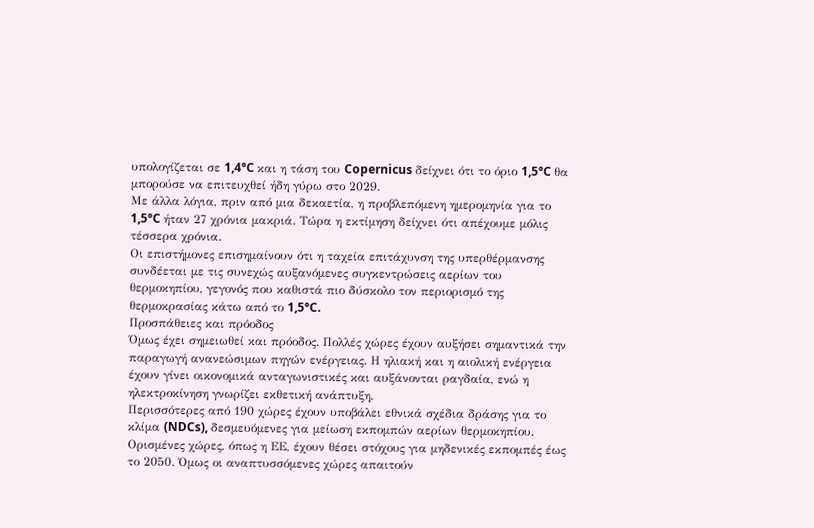υπολογίζεται σε 1,4°C και η τάση του Copernicus δείχνει ότι το όριο 1,5°C θα μπορούσε να επιτευχθεί ήδη γύρω στο 2029.
Με άλλα λόγια, πριν από μια δεκαετία, η προβλεπόμενη ημερομηνία για το 1,5°C ήταν 27 χρόνια μακριά. Τώρα η εκτίμηση δείχνει ότι απέχουμε μόλις τέσσερα χρόνια.
Οι επιστήμονες επισημαίνουν ότι η ταχεία επιτάχυνση της υπερθέρμανσης συνδέεται με τις συνεχώς αυξανόμενες συγκεντρώσεις αερίων του θερμοκηπίου, γεγονός που καθιστά πιο δύσκολο τον περιορισμό της θερμοκρασίας κάτω από το 1,5°C.
Προσπάθειες και πρόοδος
Όμως έχει σημειωθεί και πρόοδος. Πολλές χώρες έχουν αυξήσει σημαντικά την παραγωγή ανανεώσιμων πηγών ενέργειας. Η ηλιακή και η αιολική ενέργεια έχουν γίνει οικονομικά ανταγωνιστικές και αυξάνονται ραγδαία, ενώ η ηλεκτροκίνηση γνωρίζει εκθετική ανάπτυξη.
Περισσότερες από 190 χώρες έχουν υποβάλει εθνικά σχέδια δράσης για το κλίμα (NDCs), δεσμευόμενες για μείωση εκπομπών αερίων θερμοκηπίου. Ορισμένες χώρες, όπως η ΕΕ, έχουν θέσει στόχους για μηδενικές εκπομπές έως το 2050. Όμως οι αναπτυσσόμενες χώρες απαιτούν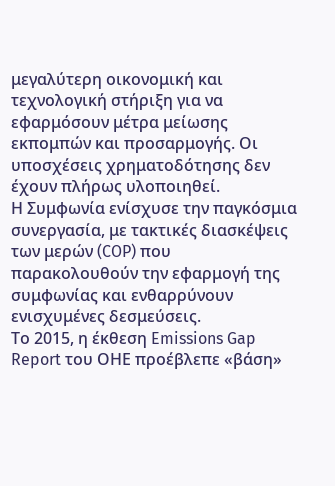μεγαλύτερη οικονομική και τεχνολογική στήριξη για να εφαρμόσουν μέτρα μείωσης εκπομπών και προσαρμογής. Οι υποσχέσεις χρηματοδότησης δεν έχουν πλήρως υλοποιηθεί.
Η Συμφωνία ενίσχυσε την παγκόσμια συνεργασία, με τακτικές διασκέψεις των μερών (COP) που παρακολουθούν την εφαρμογή της συμφωνίας και ενθαρρύνουν ενισχυμένες δεσμεύσεις.
Το 2015, η έκθεση Emissions Gap Report του ΟΗΕ προέβλεπε «βάση»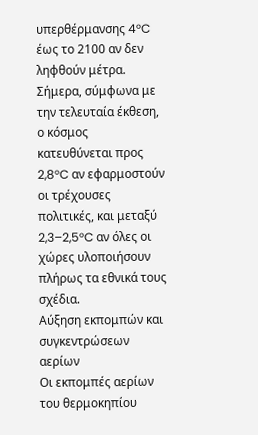υπερθέρμανσης 4°C έως το 2100 αν δεν ληφθούν μέτρα. Σήμερα, σύμφωνα με την τελευταία έκθεση, ο κόσμος κατευθύνεται προς 2,8°C αν εφαρμοστούν οι τρέχουσες πολιτικές, και μεταξύ 2,3–2,5°C αν όλες οι χώρες υλοποιήσουν πλήρως τα εθνικά τους σχέδια.
Αύξηση εκπομπών και συγκεντρώσεων αερίων
Οι εκπομπές αερίων του θερμοκηπίου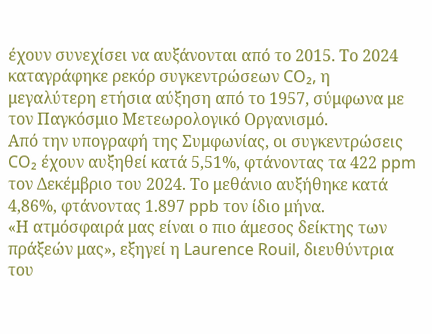έχουν συνεχίσει να αυξάνονται από το 2015. Το 2024 καταγράφηκε ρεκόρ συγκεντρώσεων CO₂, η μεγαλύτερη ετήσια αύξηση από το 1957, σύμφωνα με τον Παγκόσμιο Μετεωρολογικό Οργανισμό.
Από την υπογραφή της Συμφωνίας, οι συγκεντρώσεις CO₂ έχουν αυξηθεί κατά 5,51%, φτάνοντας τα 422 ppm τον Δεκέμβριο του 2024. Το μεθάνιο αυξήθηκε κατά 4,86%, φτάνοντας 1.897 ppb τον ίδιο μήνα.
«Η ατμόσφαιρά μας είναι ο πιο άμεσος δείκτης των πράξεών μας», εξηγεί η Laurence Rouil, διευθύντρια του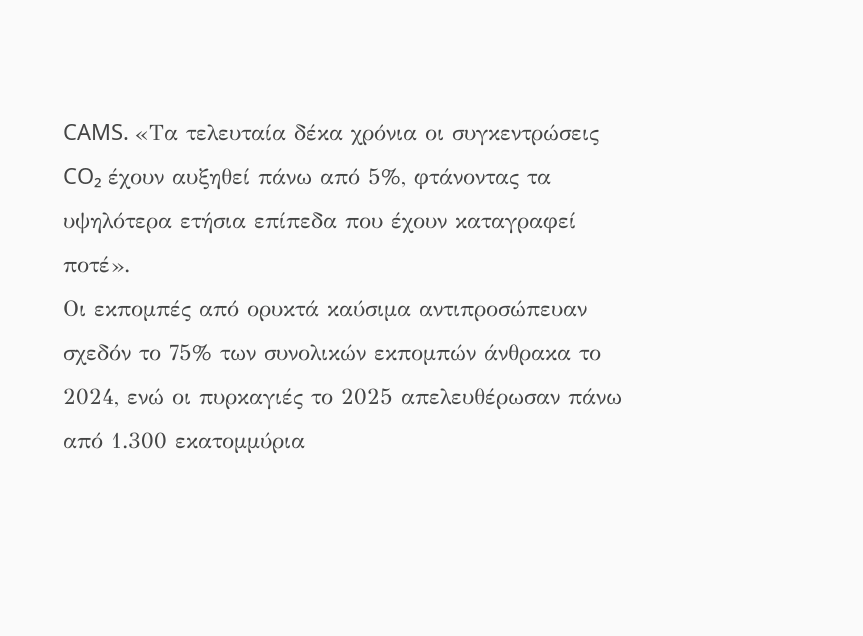CAMS. «Τα τελευταία δέκα χρόνια οι συγκεντρώσεις CO₂ έχουν αυξηθεί πάνω από 5%, φτάνοντας τα υψηλότερα ετήσια επίπεδα που έχουν καταγραφεί ποτέ».
Οι εκπομπές από ορυκτά καύσιμα αντιπροσώπευαν σχεδόν το 75% των συνολικών εκπομπών άνθρακα το 2024, ενώ οι πυρκαγιές το 2025 απελευθέρωσαν πάνω από 1.300 εκατομμύρια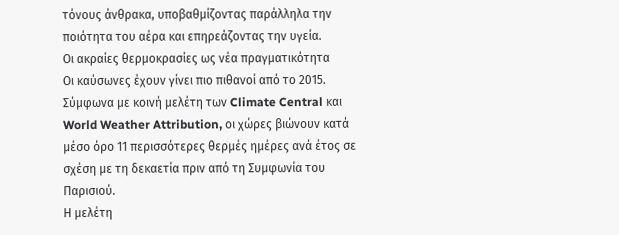τόνους άνθρακα, υποβαθμίζοντας παράλληλα την ποιότητα του αέρα και επηρεάζοντας την υγεία.
Οι ακραίες θερμοκρασίες ως νέα πραγματικότητα
Οι καύσωνες έχουν γίνει πιο πιθανοί από το 2015. Σύμφωνα με κοινή μελέτη των Climate Central και World Weather Attribution, οι χώρες βιώνουν κατά μέσο όρο 11 περισσότερες θερμές ημέρες ανά έτος σε σχέση με τη δεκαετία πριν από τη Συμφωνία του Παρισιού.
Η μελέτη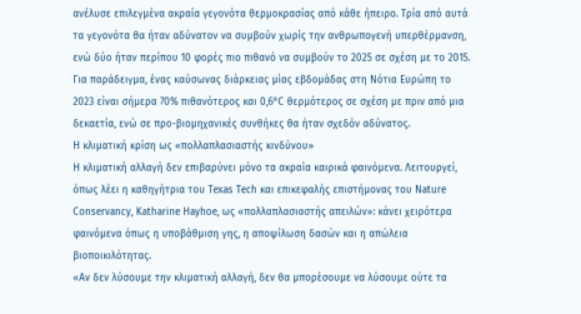ανέλυσε επιλεγμένα ακραία γεγονότα θερμοκρασίας από κάθε ήπειρο. Τρία από αυτά τα γεγονότα θα ήταν αδύνατον να συμβούν χωρίς την ανθρωπογενή υπερθέρμανση, ενώ δύο ήταν περίπου 10 φορές πιο πιθανό να συμβούν το 2025 σε σχέση με το 2015.
Για παράδειγμα, ένας καύσωνας διάρκειας μίας εβδομάδας στη Νότια Ευρώπη το 2023 είναι σήμερα 70% πιθανότερος και 0,6°C θερμότερος σε σχέση με πριν από μια δεκαετία, ενώ σε προ-βιομηχανικές συνθήκες θα ήταν σχεδόν αδύνατος.
Η κλιματική κρίση ως «πολλαπλασιαστής κινδύνου»
Η κλιματική αλλαγή δεν επιβαρύνει μόνο τα ακραία καιρικά φαινόμενα. Λειτουργεί, όπως λέει η καθηγήτρια του Texas Tech και επικεφαλής επιστήμονας του Nature Conservancy, Katharine Hayhoe, ως «πολλαπλασιαστής απειλών»: κάνει χειρότερα φαινόμενα όπως η υποβάθμιση γης, η αποψίλωση δασών και η απώλεια βιοποικιλότητας.
«Αν δεν λύσουμε την κλιματική αλλαγή, δεν θα μπορέσουμε να λύσουμε ούτε τα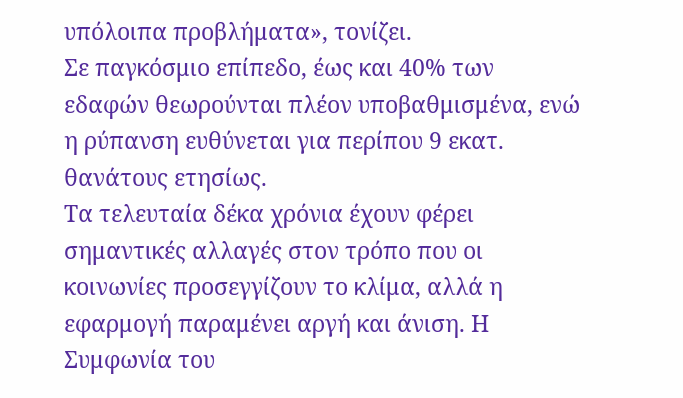υπόλοιπα προβλήματα», τονίζει.
Σε παγκόσμιο επίπεδο, έως και 40% των εδαφών θεωρούνται πλέον υποβαθμισμένα, ενώ η ρύπανση ευθύνεται για περίπου 9 εκατ. θανάτους ετησίως.
Τα τελευταία δέκα χρόνια έχουν φέρει σημαντικές αλλαγές στον τρόπο που οι κοινωνίες προσεγγίζουν το κλίμα, αλλά η εφαρμογή παραμένει αργή και άνιση. Η Συμφωνία του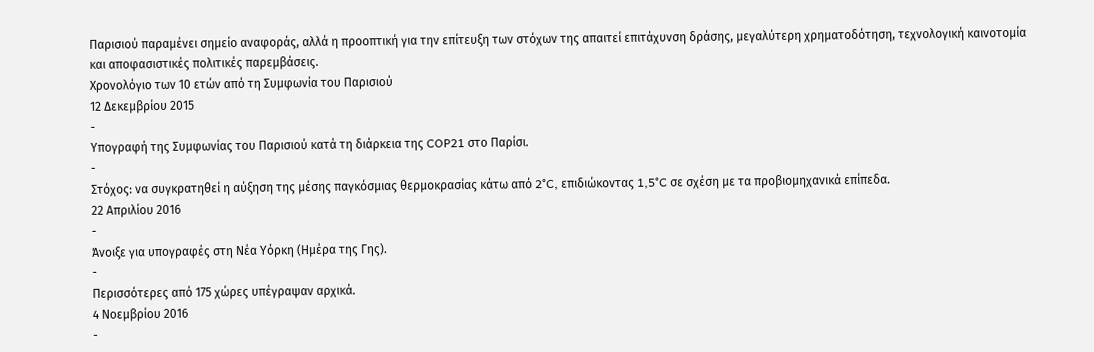Παρισιού παραμένει σημείο αναφοράς, αλλά η προοπτική για την επίτευξη των στόχων της απαιτεί επιτάχυνση δράσης, μεγαλύτερη χρηματοδότηση, τεχνολογική καινοτομία και αποφασιστικές πολιτικές παρεμβάσεις.
Χρονολόγιο των 10 ετών από τη Συμφωνία του Παρισιού
12 Δεκεμβρίου 2015
-
Υπογραφή της Συμφωνίας του Παρισιού κατά τη διάρκεια της COP21 στο Παρίσι.
-
Στόχος: να συγκρατηθεί η αύξηση της μέσης παγκόσμιας θερμοκρασίας κάτω από 2°C, επιδιώκοντας 1,5°C σε σχέση με τα προβιομηχανικά επίπεδα.
22 Απριλίου 2016
-
Άνοιξε για υπογραφές στη Νέα Υόρκη (Ημέρα της Γης).
-
Περισσότερες από 175 χώρες υπέγραψαν αρχικά.
4 Νοεμβρίου 2016
-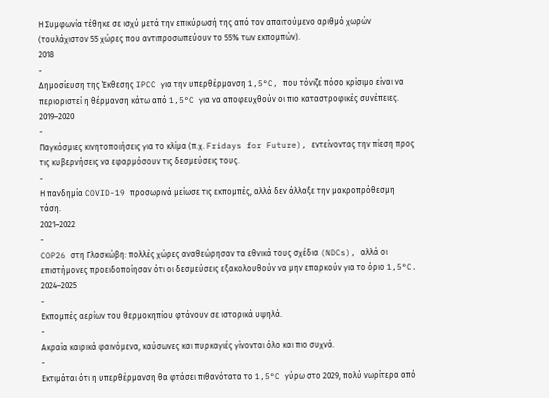Η Συμφωνία τέθηκε σε ισχύ μετά την επικύρωσή της από τον απαιτούμενο αριθμό χωρών (τουλάχιστον 55 χώρες που αντιπροσωπεύουν το 55% των εκπομπών).
2018
-
Δημοσίευση της Έκθεσης IPCC για την υπερθέρμανση 1,5°C, που τόνιζε πόσο κρίσιμο είναι να περιοριστεί η θέρμανση κάτω από 1,5°C για να αποφευχθούν οι πιο καταστροφικές συνέπειες.
2019–2020
-
Παγκόσμιες κινητοποιήσεις για το κλίμα (π.χ. Fridays for Future), εντείνοντας την πίεση προς τις κυβερνήσεις να εφαρμόσουν τις δεσμεύσεις τους.
-
Η πανδημία COVID-19 προσωρινά μείωσε τις εκπομπές, αλλά δεν άλλαξε την μακροπρόθεσμη τάση.
2021–2022
-
COP26 στη Γλασκώβη: πολλές χώρες αναθεώρησαν τα εθνικά τους σχέδια (NDCs), αλλά οι επιστήμονες προειδοποίησαν ότι οι δεσμεύσεις εξακολουθούν να μην επαρκούν για το όριο 1,5°C.
2024–2025
-
Εκπομπές αερίων του θερμοκηπίου φτάνουν σε ιστορικά υψηλά.
-
Ακραία καιρικά φαινόμενα, καύσωνες και πυρκαγιές γίνονται όλο και πιο συχνά.
-
Εκτιμάται ότι η υπερθέρμανση θα φτάσει πιθανότατα το 1,5°C γύρω στο 2029, πολύ νωρίτερα από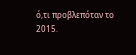ό,τι προβλεπόταν το 2015.